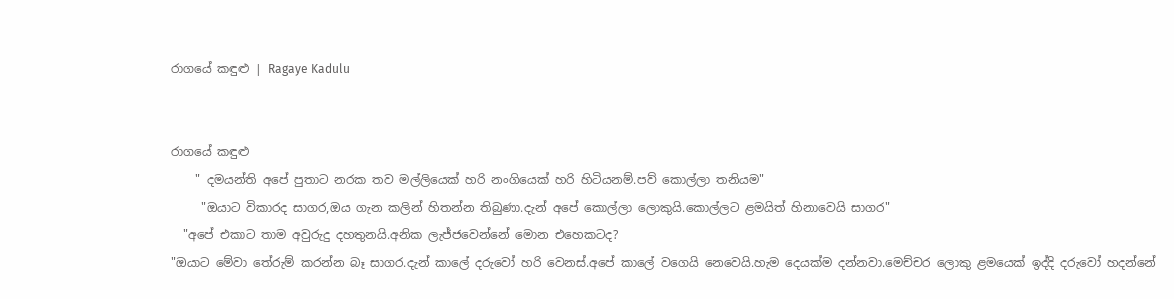රාගයේ කඳුළු | Ragaye Kadulu


රාගයේ කඳුළු
    " දමයන්ති අපේ පුතාට නරක තව මල්ලියෙක් හරි නංගියෙක් හරි හිටියනම්.පව් කොල්ලා තනියම"
     "ඔයාට විකාරද සාගර,ඔය ගැන කලින් හිතන්න තිබුණා.දැන් අපේ කොල්ලා ලොකුයි.කොල්ලට ළමයිත් හිනාවෙයි සාගර"
  "අපේ එකාට තාම අවුරුදු දහතුනයි.අනික ලැජ්ජවෙන්නේ මොන එහෙකටද?
"ඔයාට මේවා තේරුම් කරන්න බෑ සාගර.දැන් කාලේ දරුවෝ හරි වෙනස්.අපේ කාලේ වගෙයි නෙවෙයි.හැම දෙයක්ම දන්නවා.මෙච්චර ලොකු ළමයෙක් ඉද්දි දරුවෝ හදන්නේ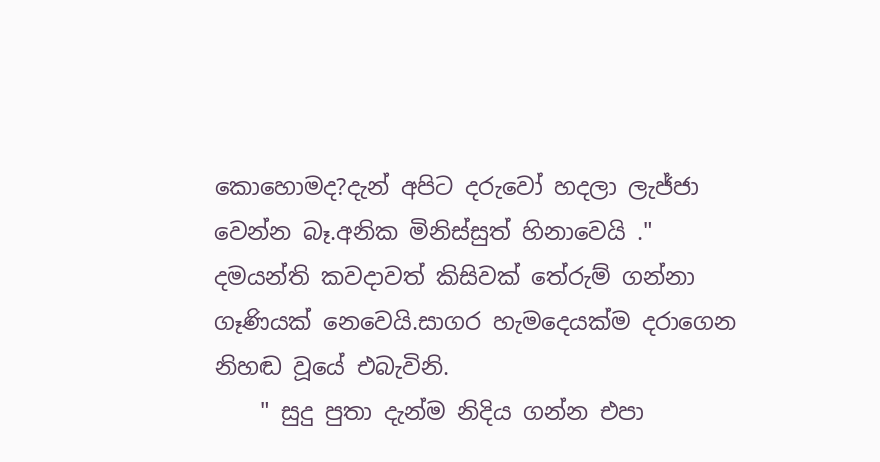කොහොමද?දැන් අපිට දරුවෝ හදලා ලැජ්ජා වෙන්න බෑ.අනික මිනිස්සුත් හිනාවෙයි ."
දමයන්ති කවදාවත් කිසිවක් තේරුම් ගන්නා ගෑණියක් නෙවෙයි.සාගර හැමදෙයක්ම දරාගෙන නිහඬ වූයේ එබැවිනි.
    " සුදු පුතා දැන්ම නිදිය ගන්න එපා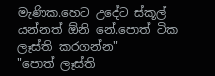මැණික.හෙට උදේට ස්කූල්  යන්නත් ඕනි නේ.පොත් ටික ලෑස්ති කරගන්න"
"පොත් ලෑස්ති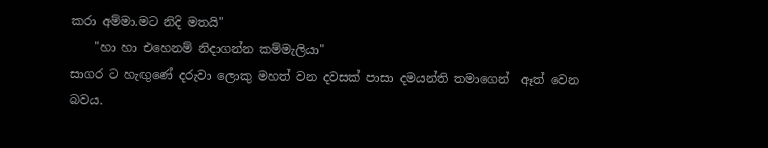කරා අම්මා.මට නිදි මතයි"
    "හා හා එහෙනම් නිදාගන්න කම්මැලියා"
සාගර ට හැඟුණේ දරුවා ලොකු මහත් වන දවසක් පාසා දමයන්ති තමාගෙන්  ඈත් වෙන බවය.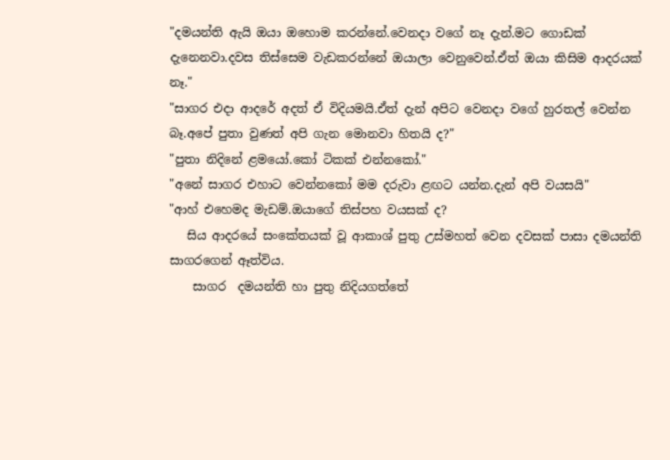"දමයන්ති ඇයි ඔයා ඔහොම කරන්නේ.වෙනදා වගේ නෑ දැන්.මට ගොඩක් දැනෙනවා.දවස තිස්සෙම වැඩකරන්නේ ඔයාලා වෙනුවෙන්.ඒත් ඔයා කිසිම ආදරයක් නෑ."
"සාගර එදා ආදරේ අදත් ඒ විදියමයි.ඒත් දැන් අපිට වෙනදා වගේ හුරතල් වෙන්න බෑ.අපේ පුතා වුණත් අපි ගැන මොනවා හිතයි ද?"
"පුතා නිදිනේ ළමයෝ.කෝ ටිකක් එන්නකෝ."
"අනේ සාගර එහාට වෙන්නකෝ මම දරුවා ළඟට යන්න.දැන් අපි වයසයි"
"ආහ් එහෙමද මැඩම්.ඔයාගේ තිස්පහ වයසක් ද?
   සිය ආදරයේ සංකේතයක් වූ ආකාශ් පුතු උස්මහත් වෙන දවසක් පාසා දමයන්ති සාගරගෙන් ඈත්විය.
    සාගර  දමයන්ති හා පුතු නිදියගත්තේ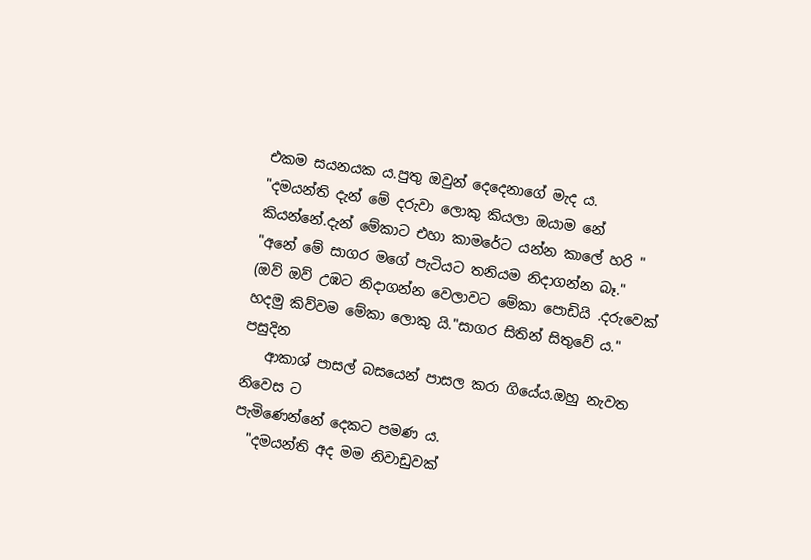එකම සයනයක ය.පුතු ඔවුන් දෙදෙනාගේ මැද ය.
"දමයන්ති දැන් මේ දරුවා ලොකු කියලා ඔයාම නේ කියන්නේ.දැන් මේකාට එහා කාමරේට යන්න කාලේ හරි "
"අනේ මේ සාගර මගේ පැටියට තනියම නිදාගන්න බෑ."
(ඔව් ඔව් උඹට නිදාගන්න වෙලාවට මේකා පොඩියි .දරුවෙක් හදමු කිව්වම මේකා ලොකු යි."සාගර සිතින් සිතුවේ ය."
පසුදින
   ආකාශ් පාසල් බසයෙන් පාසල කරා ගියේය.ඔහු නැවත නිවෙස ට
පැමිණෙන්නේ දෙකට පමණ ය.
  "දමයන්ති අද මම නිවාඩුවක්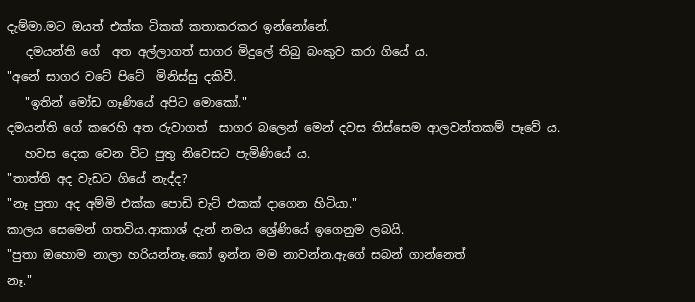දැම්මා.මට ඔයත් එක්ක ටිකක් කතාකරකර ඉන්නෝනේ.
   දමයන්ති ගේ  අත අල්ලාගත් සාගර මිදුලේ තිබු බංකුව කරා ගියේ ය.
"අනේ සාගර වටේ පිටේ  මිනිස්සු දකිවී.
   "ඉතින් මෝඩ ගෑණියේ අපිට මොකෝ."
දමයන්ති ගේ කරෙහි අත රුවාගත්  සාගර බලෙන් මෙන් දවස තිස්සෙම ආලවන්තකම් පෑවේ ය.
   හවස දෙක වෙන විට පුතු නිවෙසට පැමිණියේ ය.
"තාත්ති අද වැඩට ගියේ නැද්ද?
"නෑ පුතා අද අම්මි එක්ක පොඩි චැට් එකක් දාගෙන හිටියා."
කාලය සෙමෙන් ගතවිය.ආකාශ් දැන් නමය ශ්‍රේණියේ ඉගෙනුම ලබයි.
"පුතා ඔහොම නාලා හරියන්නෑ.කෝ ඉන්න මම නාවන්න.ඇගේ සබන් ගාන්නෙත්
නෑ."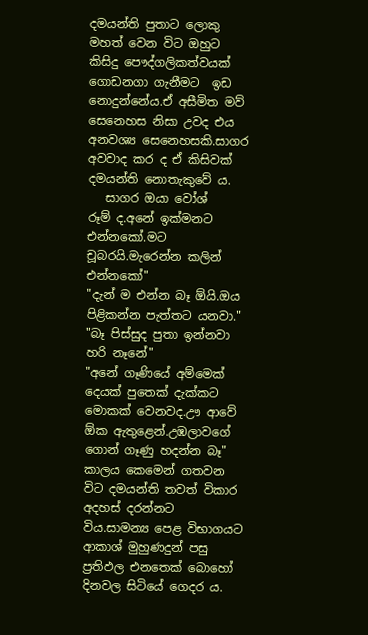දමයන්ති පුතාට ලොකු මහත් වෙන විට ඔහුට කිසිදු පෞද්ගලිකත්වයක් ගොඩනගා ගැනීමට  ඉඩ නොදුන්නේය.ඒ අසීමිත මව් සෙනෙහස නිසා උවද එය අනවශ්‍ය සෙනෙහසකි.සාගර අවවාද කර ද ඒ කිසිවක් දමයන්ති නොතැකුවේ ය.
   සාගර ඔයා වෝශ්
රූම් ද.අනේ ඉක්මනට එන්නකෝ.මට චූබරයි.මැරෙන්න කලින් එන්නකෝ"
"දැන් ම එන්න බෑ ඕයි.ඔය පිළිකන්න පැත්තට යනවා."
"බෑ පිස්සුද පුතා ඉන්නවා හරි නෑනේ"
"අනේ ගෑණියේ අම්මෙක් දෙයක් පුතෙක් දැක්කට මොකක් වෙනවද.ඌ ආවේ ඕක ඇතුළෙන්.උඹලාවගේ ගොන් ගෑණු හදන්න බෑ"
කාලය කෙමෙන් ගතවන විට දමයන්ති තවත් විකාර අදහස් දරන්නට විය.සාමන්‍ය පෙළ විභාගයට ආකාශ් මුහුණදුන් පසු ප්‍රතිඵල එනතෙක් බොහෝ දිනවල සිටියේ ගෙදර ය.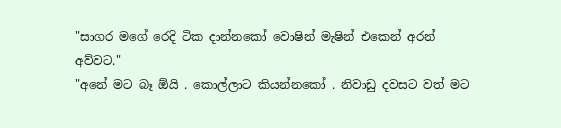"සාගර මගේ රෙදි ටික දාන්නකෝ වොෂින් මැෂින් එකෙන් අරන් අව්වට."
"අනේ මට බෑ ඕයි . කොල්ලාට කියන්නකෝ . නිවාඩු දවසට වත් මට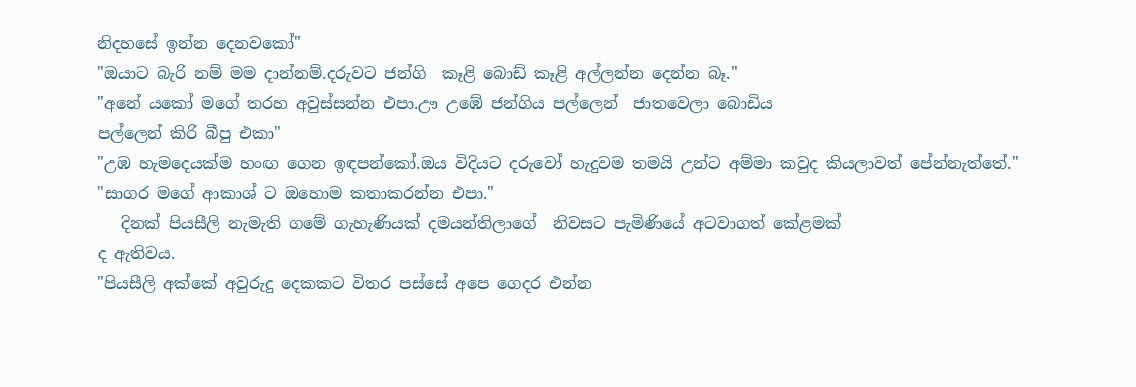නිදහසේ ඉන්න දෙනවකෝ"
"ඔයාට බැරි නම් මම දාන්නම්.දරුවට ජන්ගි  කෑළි බොඩ් කෑළි අල්ලන්න දෙන්න බෑ."
"අනේ යකෝ මගේ තරහ අවුස්සන්න එපා.ඌ උඹේ ජන්ගිය පල්ලෙන්  ජාතවෙලා බොඩිය
පල්ලෙන් කිරි බීපු එකා"
"උඹ හැමදෙයක්ම හංඟ ගෙන ඉඳපන්කෝ.ඔය විදියට දරුවෝ හැදුවම තමයි උන්ට අම්මා කවුද කියලාවත් පේන්නැත්තේ."
"සාගර මගේ ආකාශ් ට ඔහොම කතාකරන්න එපා."
   දිනක් පියසීලි නැමැති ගමේ ගැහැණියක් දමයන්තිලාගේ  නිවසට පැමිණියේ අටවාගත් කේළමක්
ද ඇතිවය.
"පියසීලි අක්කේ අවුරුදු දෙකකට විතර පස්සේ අපෙ ගෙදර එන්න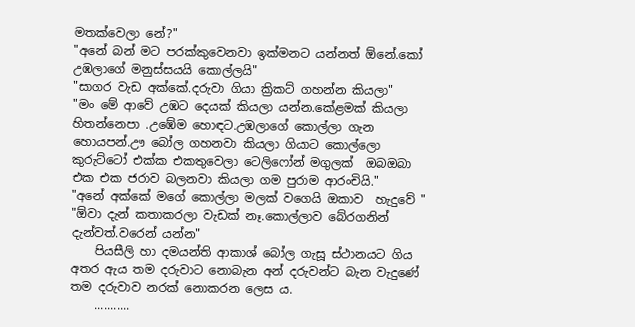මතක්වෙලා නේ?"
"අනේ බන් මට පරක්කුවෙනවා ඉක්මනට යන්නත් ඕනේ.කෝ උඹලාගේ මනුස්සයයි කොල්ලයි"
"සාගර වැඩ අක්කේ.දරුවා ගියා ක්‍රිකට් ගහන්න කියලා"
"මං මේ ආවේ උඹට දෙයක් කියලා යන්න.කේළමක් කියලා හිතන්නෙපා .උඹේම හොඳට.උඹලාගේ කොල්ලා ගැන හොයපන්.ඌ බෝල ගහනවා කියලා ගියාට කොල්ලො කුරුට්ටෝ එක්ක එකතුවෙලා ටෙලිෆෝන් මගුලක්  ඔබඔබා එක එක ජරාව බලනවා කියලා ගම පුරාම ආරංචියි."
"අනේ අක්කේ මගේ කොල්ලා මලක් වගෙයි ඔකාව  හැදුවේ "
"ඕවා දැන් කතාකරලා වැඩක් නෑ.කොල්ලාව බේරගනින් දැන්වත්.වරෙන් යන්න"
    පියසීලි හා දමයන්ති ආකාශ් බෝල ගැසූ ස්ථානයට ගිය අතර ඇය තම දරුවාට නොබැන අන් දරුවන්ට බැන වැදුණේ තම දරුවාව නරක් නොකරන ලෙස ය.
    ...........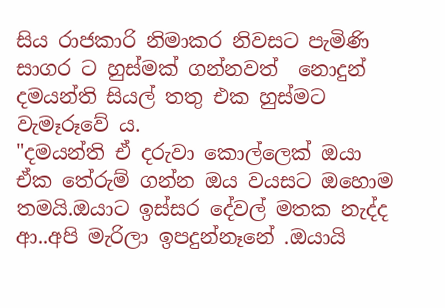සිය රාජකාරි නිමාකර නිවසට පැමිණි සාගර ට හුස්මක් ගන්නවත්  නොදුන් දමයන්ති සියල් තතු එක හුස්මට වැමෑරූවේ ය.
"දමයන්ති ඒ දරුවා කොල්ලෙක් ඔයා ඒක තේරුම් ගන්න ඔය වයසට ඔහොම තමයි.ඔයාට ඉස්සර දේවල් මතක නැද්ද ආ..අපි මැරිලා ඉපදුන්නෑනේ .ඔයායි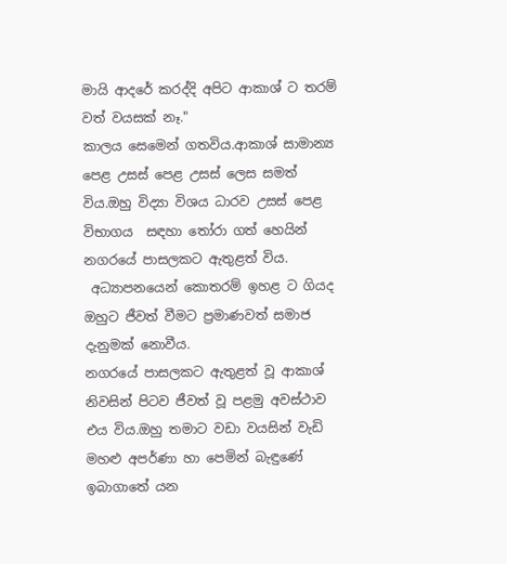මායි ආදරේ කරද්දි අපිට ආකාශ් ට තරම් වත් වයසක් නෑ."
කාලය සෙමෙන් ගතවිය.ආකාශ් සාමාන්‍ය පෙළ උසස් පෙළ උසස් ලෙස සමත් විය.ඔහු විද්‍යා විශය ධාරව උසස් පෙළ විභාගය  සඳහා තෝරා ගත් හෙයින් නගරයේ පාසලකට ඇතුළත් විය.
 අධ්‍යාපනයෙන් කොතරම් ඉහළ ට ගියද ඔහුට ජීවත් වීමට ප්‍රමාණවත් සමාජ දැනුමක් නොවීය.
නගරයේ පාසලකට ඇතුළත් වූ ආකාශ් නිවසින් පිටව ජීවත් වූ පළමු අවස්ථාව එය විය.ඔහු තමාට වඩා වයසින් වැඩි මහළු අපර්ණා හා පෙමින් බැඳුණේ ඉබාගාතේ යන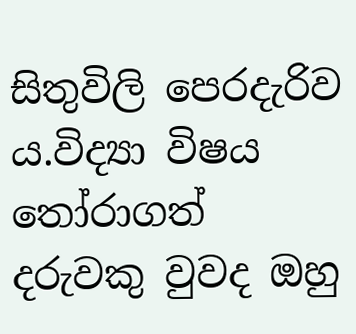සිතුවිලි පෙරදැරිව ය.විද්‍යා විෂය තෝරාගත් දරුවකු වුවද ඔහු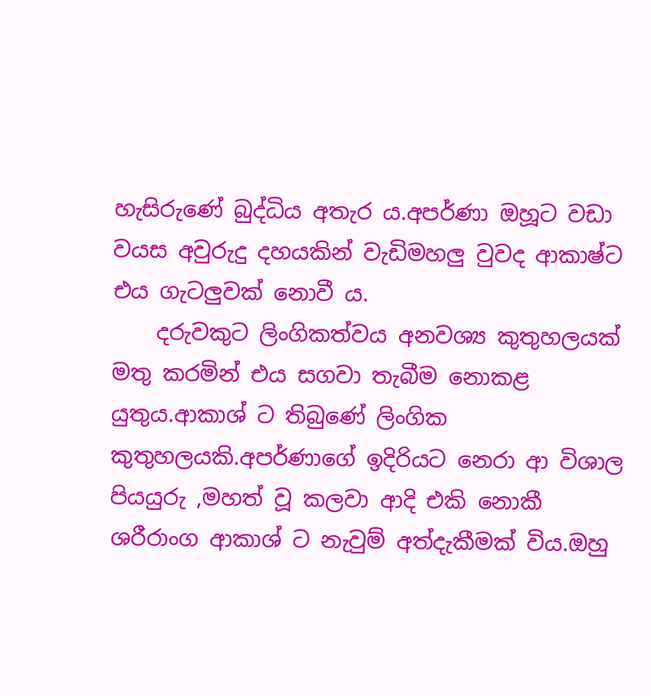හැසිරුණේ බුද්ධිය අතැර ය.අපර්ණා ඔහූට වඩා වයස අවුරුදු දහයකින් වැඩිමහලු වුවද ආකාෂ්ට එය ගැටලුවක් නොවී ය.
    දරුවකුට ලිංගිකත්වය අනවශ්‍ය කුතුහලයක් මතු කරමින් එය සගවා තැබීම නොකළ යුතුය.ආකාශ් ට තිබුණේ ලිංගික කුතුහලයකි.අපර්ණාගේ ඉදිරියට නෙරා ආ විශාල පියයුරු ,මහත් වූ කලවා ආදි එකි නොකී ශරීරාංග ආකාශ් ට නැවුම් අත්දැකීමක් විය.ඔහු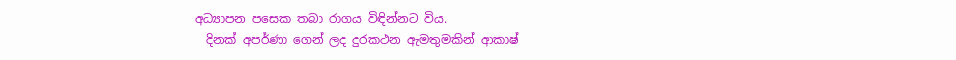අධ්‍යාපන පසෙක තබා රාගය විඳින්නට විය.
  දිනක් අපර්ණා ගෙන් ලද දුරකථන ඇමතුමකින් ආකාෂ්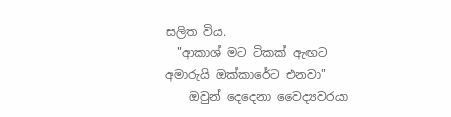සලිත විය.
  "ආකාශ් මට ටිකක් ඇඟට අමාරුයි ඔක්කාරේට එනවා"
    ඔවුන් දෙදෙනා වෛද්‍යවරයා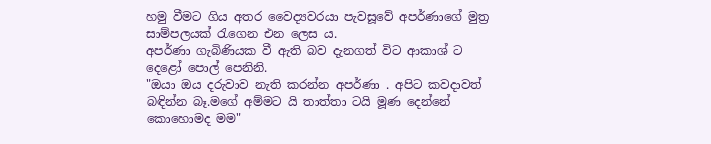හමු වීමට ගිය අතර වෛද්‍යවරයා පැවසූවේ අපර්ණාගේ මුත්‍ර සාම්පලයක් රැගෙන එන ලෙස ය.
අපර්ණා ගැබිණියක වී ඇති බව දැනගත් විට ආකාශ් ට දෙළෝ පොල් පෙනිනි.
"ඔයා ඔය දරුවාව නැති කරන්න අපර්ණා . අපිට කවදාවත් බඳින්න බෑ.මගේ අම්මට යි තාත්තා ටයි මූණ දෙන්නේ කොහොමද මම"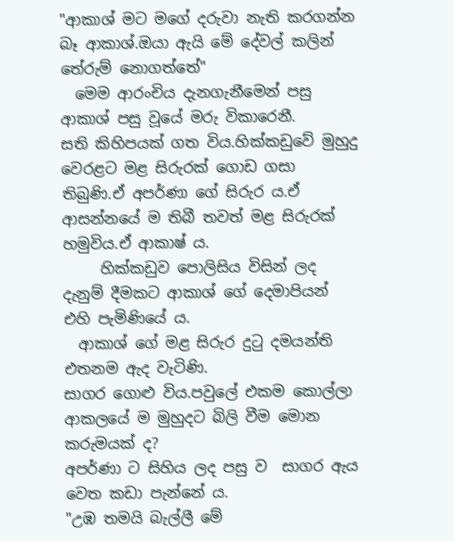"ආකාශ් මට මගේ දරුවා නැති කරගන්න බෑ ආකාශ්.ඔයා ඇයි මේ දේවල් කලින් තේරුම් නොගත්තේ"
  මෙම ආරංචිය දැනගැනීමෙන් පසු ආකාශ් පසු වූයේ මරු විකාරෙනී.
සති කිහිපයක් ගත විය.හික්කඩුවේ මුහුදු වෙරළට මළ සිරුරක් ගොඩ ගසා තිබුණි.ඒ අපර්ණා ගේ සිරුර ය.ඒ ආසන්නයේ ම තිබී තවත් මළ සිරුරක් හමුවිය.ඒ ආකාෂ් ය.
     හික්කඩුව පොලිසිය විසින් ලද දැනුම් දීමකට ආකාශ් ගේ දෙමාපියන් එහි පැමිණියේ ය.
  ආකාශ් ගේ මළ සිරුර දුටු දමයන්ති එතනම ඇද වැටිණි.
සාගර ගොළු විය.පවුලේ එකම කොල්ලා ආකලයේ ම මුහුදට බිලි වීම මොන කරුමයක් ද?
අපර්ණා ට සිහිය ලද පසු ව  සාගර ඇය වෙත කඩා පැන්නේ ය.
"උඹ තමයි බැල්ලී මේ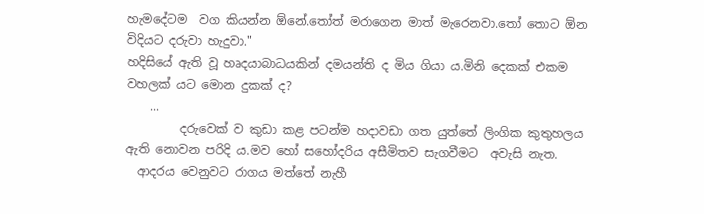හැමදේටම  වග කියන්න ඕනේ.තෝත් මරාගෙන මාත් මැරෙනවා.තෝ තොට ඕන විදියට දරුවා හැදුවා."
හදිසියේ ඇති වූ හෘදයාබාධයකින් දමයන්ති ද මිය ගියා ය.මිනි දෙකක් එකම වහලක් යට මොන දුකක් ද?
    ...
         දරුවෙක් ව කුඩා කළ පටන්ම හදාවඩා ගත යුත්තේ ලිංගික කුතුහලය ඇති නොවන පරිදි ය.මව හෝ සහෝදරිය අසීමිතව සැගවීමට  අවැසි නැත.
  ආදරය වෙනුවට රාගය මත්තේ නැහී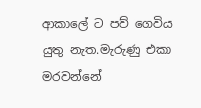ආකාලේ ට පව් ගෙවිය යුතු නැත.මැරුණු එකා මරවන්නේ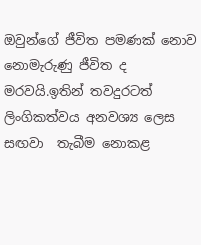ඔවුන්ගේ ජීවිත පමණක් නොව නොමැරුණු ජීවිත ද මරවයි.ඉතින් තවදුරටත් ලිංගිකත්වය අනවශ්‍ය ලෙස සඟවා  තැබීම නොකළ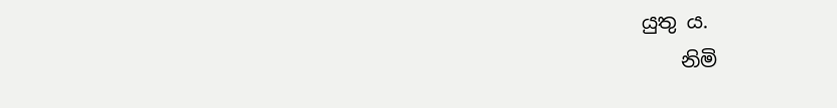යුතු ය.
    නිමි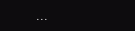...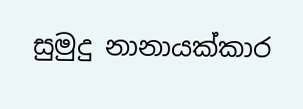සුමුදු නානායක්කාර